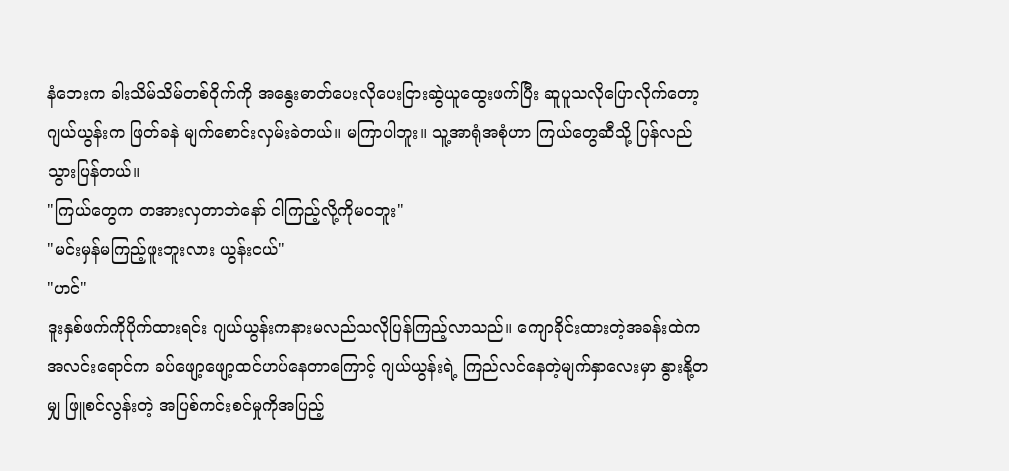နံဘေးက ခါးသိမ်သိမ်တစ်ဝိုက်ကို အနွေးဓာတ်ပေးလိုပေးငြားဆွဲယူထွေးဖက်ပြီး ဆူပူသလိုပြောလိုက်တော့ ဂျယ်ယွန်းက ဖြတ်ခနဲ မျက်စောင်းလှမ်းခဲတယ်။ မကြာပါဘူး။ သူ့အာရုံအစုံဟာ ကြယ်တွေဆီသို့ ပြန်လည်သွားပြန်တယ်။
"ကြယ်တွေက တအားလှတာဘဲနော် ငါကြည့်လို့ကိုမ၀ဘူး"
"မင်းမှန်မကြည့်ဖူးဘူးလား ယွန်းငယ်"
"ဟင်"
ဒူးနှစ်ဖက်ကိုပိုက်ထားရင်း ဂျယ်ယွန်းကနားမလည်သလိုပြန်ကြည့်လာသည်။ ကျောခိုင်းထားတဲ့အခန်းထဲကအလင်းရောင်က ခပ်ဖျော့ဖျော့ထင်ဟပ်နေတာကြောင့် ဂျယ်ယွန်းရဲ့ ကြည်လင်နေတဲ့မျက်နှာလေးမှာ နွားနို့တမျှ ဖြူစင်လွန်းတဲ့ အပြစ်ကင်းစင်မှုကိုအပြည့်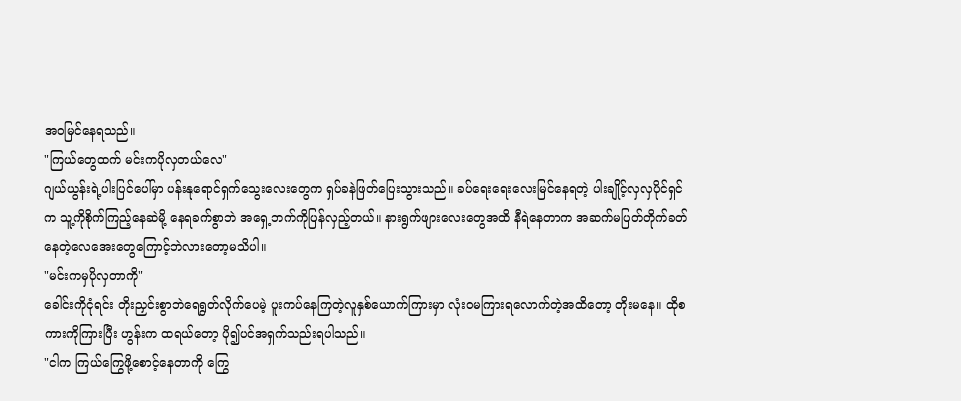အ၀မြင်နေရသည်။
"ကြယ်တွေထက် မင်းကပိုလှတယ်လေ"
ဂျယ်ယွန်းရဲ့ပါးပြင်ပေါ်မှာ ပန်းနုရောင်ရှက်သွေးလေးတွေက ရှပ်ခနဲဖြတ်ပြေးသွားသည်။ ခပ်ရေးရေးလေးမြင်နေရတဲ့ ပါးချိုင့်လှလှပိုင်ရှင်က သူ့ကိုစိုက်ကြည့်နေဆဲမို့ နေရခက်စွာဘဲ အရှေ့ဘက်ကိုပြန်လှည့်တယ်။ နားရွက်ဖျားလေးတွေအထိ နီရဲနေတာက အဆက်မပြတ်တိုက်ခတ်နေတဲ့လေအေးတွေကြောင့်ဘဲလားတော့မသိပါ။
"မင်းကမှပိုလှတာကို"
ခေါင်းကိုငုံရင်း တိုးညှင်းစွာဘဲရေရွတ်လိုက်ပေမဲ့ ပူးကပ်နေကြတဲ့လူနှစ်ယောက်ကြားမှာ လုံး၀မကြားရလောက်တဲ့အထိတော့ တိုးမနေ။ ထိုစကားကိုကြားပြီး ဟွန်းက ထရယ်တော့ ပို၍ပင်အရှက်သည်းရပါသည်။
"ငါက ကြယ်ကြွေဖို့စောင့်နေတာကို ကြွေ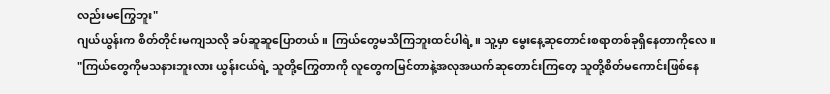လည်းမကြွေဘူး"
ဂျယ်ယွန်းက စိတ်တိုင်းမကျသလို ခပ်ဆူဆူပြောတယ်။ ကြယ်တွေမသိကြဘူးထင်ပါရဲ့။ သူ့မှာ မွေးနေ့ဆုတောင်းစရာတစ်ခုရှိနေတာကိုလေ။
"ကြယ်တွေကိုမသနားဘူးလား ယွန်းငယ်ရဲ့ သူတို့ကြွေတာကို လူတွေကမြင်တာနဲ့အလုအယက်ဆုတောင်းကြတေ့ သူတို့စိတ်မကောင်းဖြစ်နေ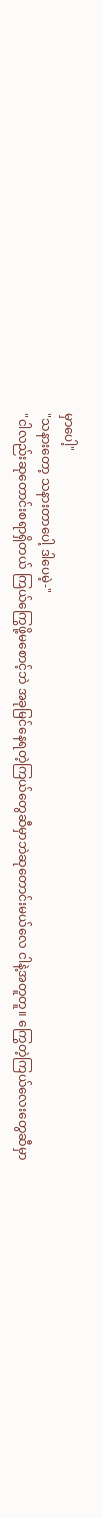မှာပေါ့"
"သနားတော့ သနားတာပေါ့ ဒါပေမဲ့-"
"ငါလည်းဆုတောင်းစရာရှိတယ် ကြယ်ကြွေဖို့မစောင့်ဘဲ အခုမြင်နေရတဲ့ကြယ်တွေဆီမှာဘဲဆုတောင်းမယ်လေ ငါနဲ့အတူတူ။ ကြွေတဲ့ကြယ်လေးတွေဆီမှာ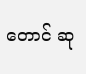တောင် ဆု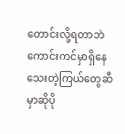တောင်းလို့ရတာဘဲ ကောင်းကင်မှာရှိနေသေးတဲ့ကြယ်တွေဆီမှာဆိုပို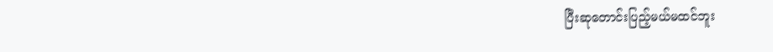ပြီးဆုတောင်းပြည့်မယ်မထင်ဘူး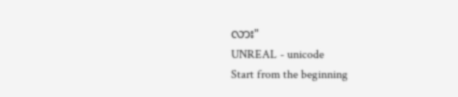လား"
UNREAL - unicode
Start from the beginning